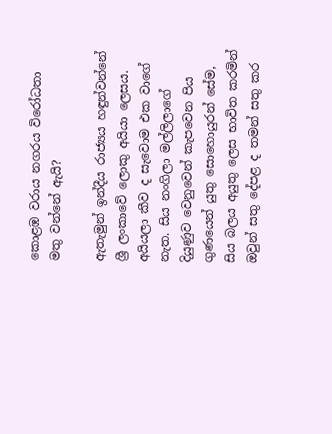කොළඹ වරාය නගරය විරෝධතා මතු වන්නේ ඇයි?

ඇතැමුන් ඉන්දීය රාජ්‍යය හඳුන්වන්නේ ශ්‍රී ලංකාවේ ලොකු අයියා ලෙසය. අයියලා කීව ද සැවොම එක වාගේ නැත. සිය නංගිලා මල්ලිලාගේ දියුණුව වෙනුවෙන් කැපවෙන පිය ගුණයෙන් යුතු සොහොයුරන් සේම, සිය බලය අයුතු ලෙස භාවිත කරමින් ඔවුන් සතු දේපළ ද තමන් සතු කර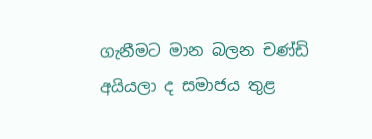ගැනීමට මාන බලන චණ්ඩි අයියලා ද සමාජය තුළ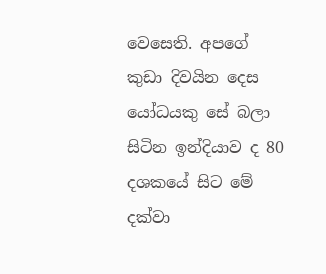වෙසෙති. අපගේ කුඩා දිවයින දෙස යෝධයකු සේ බලා සිටින ඉන්දියාව ද 80 දශකයේ සිට මේ දක්වා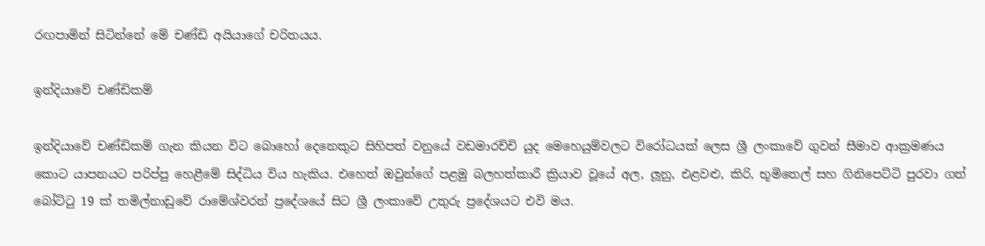රඟපාමින් සිටින්නේ මේ චණ්ඩි අයියාගේ චරිතයය.

ඉන්දියාවේ චණ්ඩිකම්

ඉන්දියාවේ චණ්ඩිකම් ගැන කියන විට බොහෝ දෙනෙකුට සිහිපත් වනුයේ වඩමාරච්චි යුද මෙහෙයුම්වලට විරෝධයක් ලෙස ශ්‍රී ලංකාවේ ගුවන් සීමාව ආක්‍රමණය කොට යාපනයට පරිප්පු හෙළීමේ සිද්ධිය විය හැකිය. එහෙත් ඔවුන්ගේ පළමු බලහත්කාරී ක්‍රියාව වූයේ අල, ලූනු, එළවළු, කිරි, භූමිතෙල් සහ ගිනිපෙට්ටි පුරවා ගත් බෝට්ටු 19 ක් තමිල්නාඩුවේ රාමේශ්වරන් ප්‍රදේශයේ සිට ශ්‍රී ලංකාවේ උතුරු ප්‍රදේශයට එවි මය.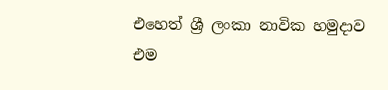එහෙත් ශ්‍රී ලංකා නාවික හමුදාව එම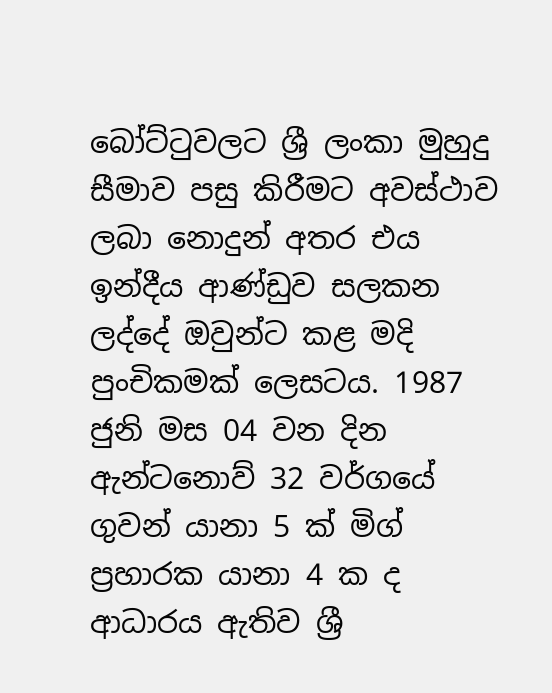බෝට්ටුවලට ශ්‍රී ලංකා මුහුදු සීමාව පසු කිරීමට අවස්ථාව ලබා නොදුන් අතර එය ඉන්දීය ආණ්ඩුව සලකන ලද්දේ ඔවුන්ට කළ මදි පුංචිකමක් ලෙසටය. 1987 ජුනි මස 04 වන දින ඇන්ටනොව් 32 වර්ගයේ ගුවන් යානා 5 ක් මිග් ප්‍රහාරක යානා 4 ක ද ආධාරය ඇතිව ශ්‍රී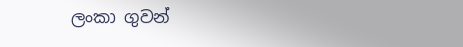ලංකා ගුවන්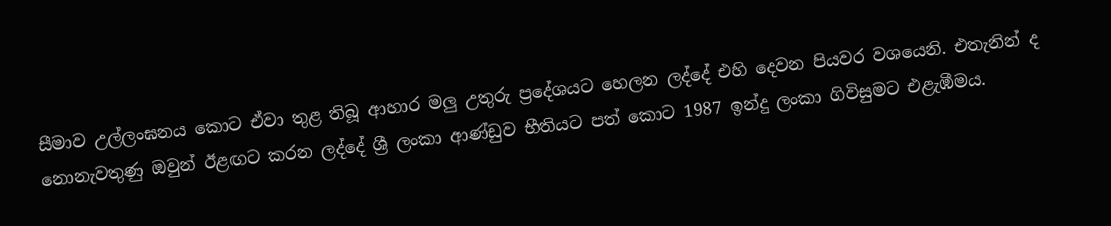සීමාව උල්ලංඝනය කොට ඒවා තුළ තිබූ ආහාර මලු උතුරු ප්‍රදේශයට හෙලන ලද්දේ එහි දෙවන පියවර වශයෙනි. එතැනින් ද නොනැවතුණු ඔවුන් ඊළඟට කරන ලද්දේ ශ්‍රී ලංකා ආණ්ඩුව භීතියට පත් කොට 1987 ඉන්දු ලංකා ගිවිසුමට එළැඹීමය.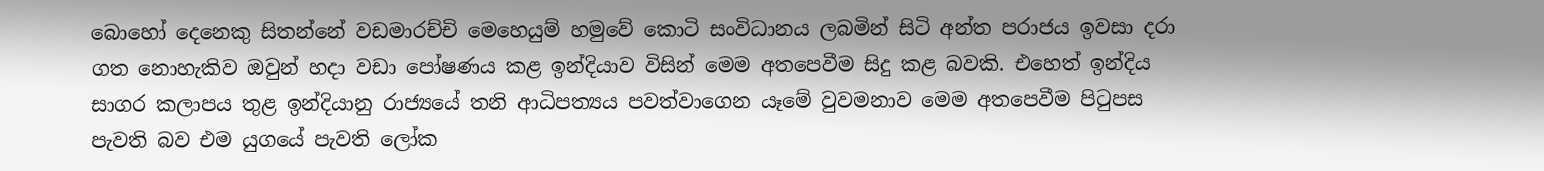බොහෝ දෙනෙකු සිතන්නේ වඩමාරච්චි මෙහෙයුම් හමුවේ කොටි සංවිධානය ලබමින් සිටි අන්ත පරාජය ඉවසා දරා ගත නොහැකිව ඔවුන් හදා වඩා පෝෂණය කළ ඉන්දියාව විසින් මෙම අතපෙවීම සිදු කළ බවකි. එහෙත් ඉන්දිය සාගර කලාපය තුළ ඉන්දියානු රාජ්‍යයේ තනි ආධිපත්‍යය පවත්වාගෙන යෑමේ වුවමනාව මෙම අතපෙවීම පිටුපස පැවති බව එම යුගයේ පැවති ලෝක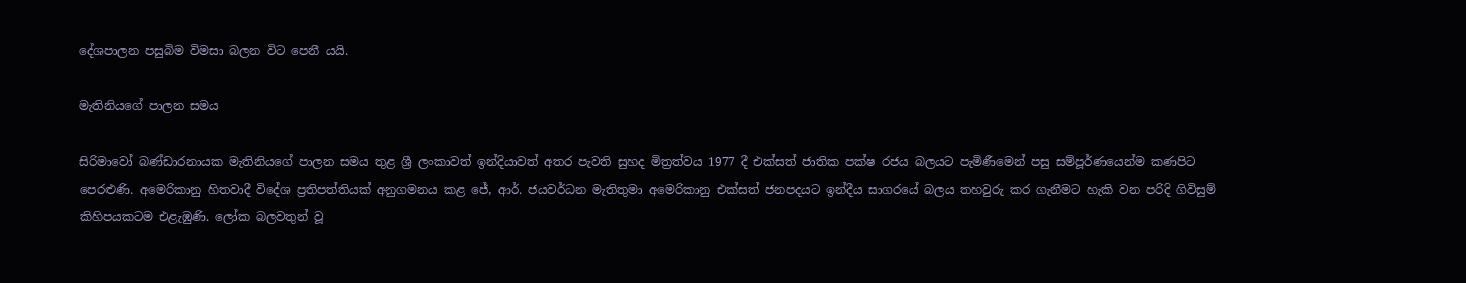දේශපාලන පසුබිම විමසා බලන විට පෙනී යයි.

මැතිනියගේ පාලන සමය

සිරිමාවෝ බණ්ඩාරනායක මැතිනියගේ පාලන සමය තුළ ශ්‍රී ලංකාවත් ඉන්දියාවත් අතර පැවති සුහද මිත්‍රත්වය 1977 දී එක්සත් ජාතික පක්ෂ රජය බලයට පැමිණීමෙන් පසු සම්පූර්ණයෙන්ම කණපිට පෙරළුණි. අමෙරිකානු හිතවාදී විදේශ ප්‍රතිපත්තියක් අනුගමනය කළ ජේ, ආර්. ජයවර්ධන මැතිතුමා අමෙරිකානු එක්සත් ජනපදයට ඉන්දීය සාගරයේ බලය තහවුරු කර ගැනීමට හැකි වන පරිදි ගිවිසුම් කිහිපයකටම එළැඹුණි. ලෝක බලවතුන් වූ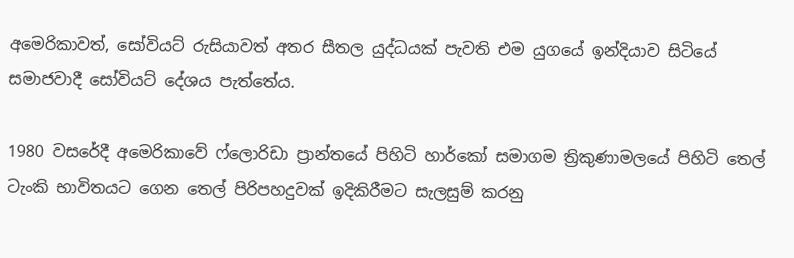අමෙරිකාවත්, සෝවියට් රුසියාවත් අතර සීතල යුද්ධයක් පැවති එම යුගයේ ඉන්දියාව සිටියේ සමාජවාදී සෝවියට් දේශය පැත්තේය.

1980 වසරේදී අමෙරිකාවේ ෆ්ලොරිඩා ප්‍රාන්තයේ පිහිටි හාර්කෝ සමාගම ත්‍රිකුණාමලයේ පිහිටි තෙල් ටැංකි භාවිතයට ගෙන තෙල් පිරිපහදුවක් ඉදිකිරීමට සැලසුම් කරනු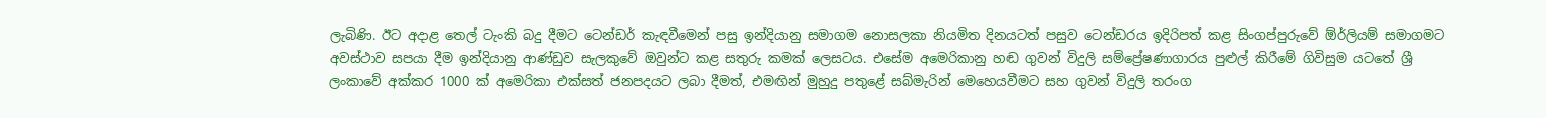ලැබිණි. ඊට අදාළ තෙල් ටැංකි බදු දීමට ටෙන්ඩර් කැඳවීමෙන් පසු ඉන්දියානු සමාගම නොසලකා නියමිත දිනයටත් පසුව ටෙන්ඩරය ඉදිරිපත් කළ සිංගප්පුරුවේ ඕර්ලියම් සමාගමට අවස්ථාව සපයා දීම ඉන්දියානු ආණ්ඩුව සැලකුවේ ඔවුන්ට කළ සතුරු කමක් ලෙසටය. එසේම අමෙරිකානු හඬ ගුවන් විදුලි සම්ප්‍රේෂණාගාරය පුළුල් කිරීමේ ගිවිසුම යටතේ ශ්‍රී ලංකාවේ අක්කර 1000 ක් අමෙරිකා එක්සත් ජනපදයට ලබා දීමත්, එමඟින් මුහුදු පතුළේ සබ්මැරින් මෙහෙයවීමට සහ ගුවන් විදුලි තරංග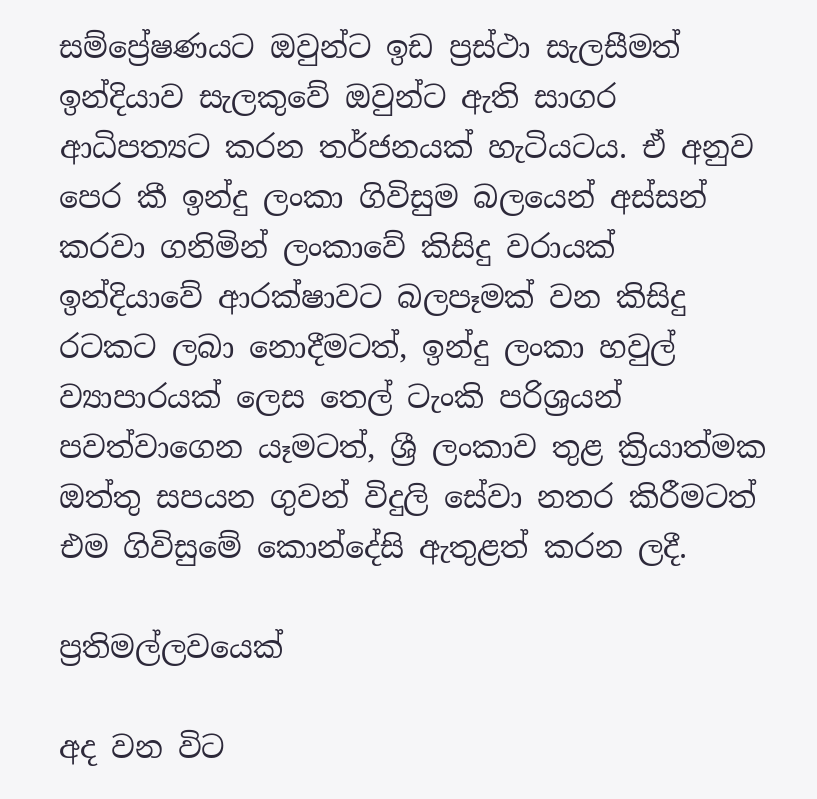සම්ප්‍රේෂණයට ඔවුන්ට ඉඩ ප්‍රස්ථා සැලසීමත් ඉන්දියාව සැලකුවේ ඔවුන්ට ඇති සාගර ආධිපත්‍යට කරන තර්ජනයක් හැටියටය. ඒ අනුව පෙර කී ඉන්දු ලංකා ගිවිසුම බලයෙන් අස්සන් කරවා ගනිමින් ලංකාවේ කිසිදු වරායක් ඉන්දියාවේ ආරක්ෂාවට බලපෑමක් වන කිසිදු රටකට ලබා නොදීමටත්, ඉන්දු ලංකා හවුල් ව්‍යාපාරයක් ලෙස තෙල් ටැංකි පරිශ්‍රයන් පවත්වාගෙන යෑමටත්, ශ්‍රී ලංකාව තුළ ක්‍රියාත්මක ඔත්තු සපයන ගුවන් විදුලි සේවා නතර කිරීමටත් එම ගිවිසුමේ කොන්දේසි ඇතුළත් කරන ලදී.

ප්‍රතිමල්ලවයෙක්

අද වන විට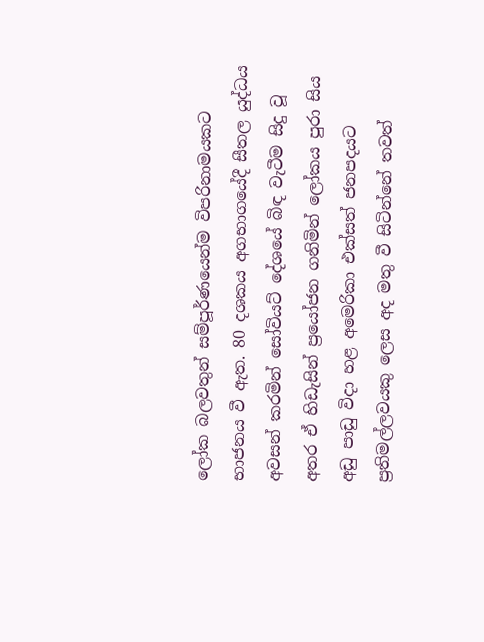ලෝක බලවතුන් සම්පූර්ණයෙන්ම විපරිනාමයකට භාජනය වී ඇත. 80 දශකය අගභාගයේදී සීතල යුද්ධය අවසන් කරමින් සෝවියට් දේශයේ බිඳ වැටීම සිදු වූ අතර ඒ හිඩැසින් ප්‍රයෝජන ගනිමින් ලෝකය පුරා සිය අඩු පාඩු විදා හළ අමෙරිකා එක්සත් ජනපදයට ප්‍රතිමල්ලවයකු ලෙස අද මතු වී සිටින්නේ තවත්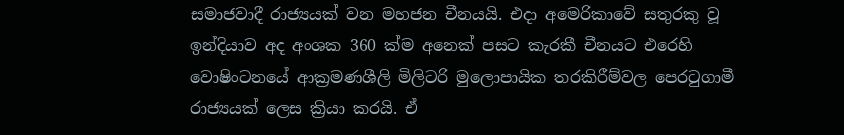සමාජවාදී රාජ්‍යයක් වන මහජන චීනයයි. එදා අමෙරිකාවේ සතුරකු වූ ඉන්දියාව අද අංශක 360 ක්ම අනෙක් පසට කැරකී චීනයට එරෙහි වොෂිංටනයේ ආක්‍රමණශීලි මිලිටරි මුලොපායික තරකිරීම්වල පෙරටුගාමී රාජ්‍යයක් ලෙස ක්‍රියා කරයි. ඒ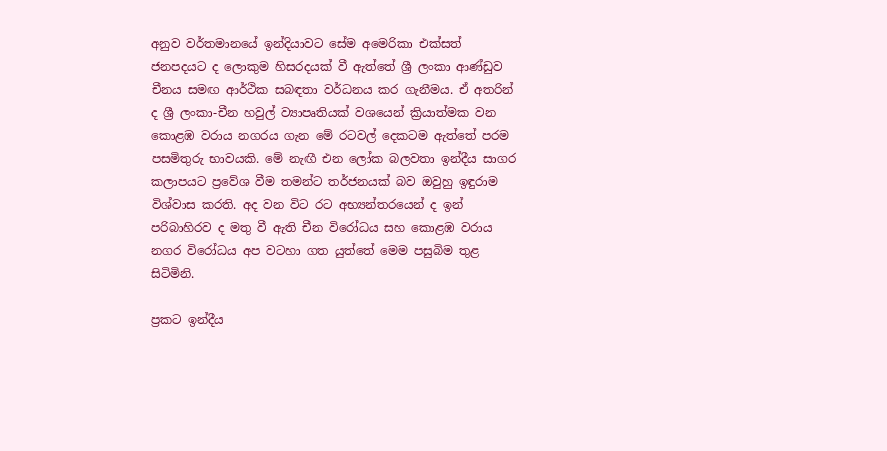අනුව වර්තමානයේ ඉන්දියාවට සේම අමෙරිකා එක්සත් ජනපදයට ද ලොකුම හිසරදයක් වී ඇත්තේ ශ්‍රී ලංකා ආණ්ඩුව චීනය සමඟ ආර්ථික සබඳතා වර්ධනය කර ගැනීමය. ඒ අතරින් ද ශ්‍රී ලංකා-චීන හවුල් ව්‍යාපෘතියක් වශයෙන් ක්‍රියාත්මක වන කොළඹ වරාය නගරය ගැන මේ රටවල් දෙකටම ඇත්තේ පරම පසමිතුරු භාවයකි. මේ නැඟී එන ලෝක බලවතා ඉන්දීය සාගර කලාපයට ප්‍රවේශ වීම තමන්ට තර්ජනයක් බව ඔවුහු ඉඳුරාම විශ්වාස කරති. අද වන විට රට අභ්‍යන්තරයෙන් ද ඉන් පරිබාහිරව ද මතු වී ඇති චීන විරෝධය සහ කොළඹ වරාය නගර විරෝධය අප වටහා ගත යුත්තේ මෙම පසුබිම තුළ සිටිමිනි.

ප්‍රකට ඉන්දීය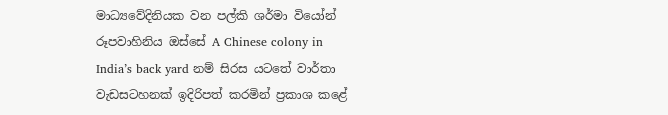මාධ්‍යවේදිනියක වන පල්කි ශර්මා වියෝන් රූපවාහිනිය ඔස්සේ A Chinese colony in India’s back yard නම් සිරස යටතේ වාර්තා වැඩසටහනක් ඉදිරිපත් කරමින් ප්‍රකාශ කළේ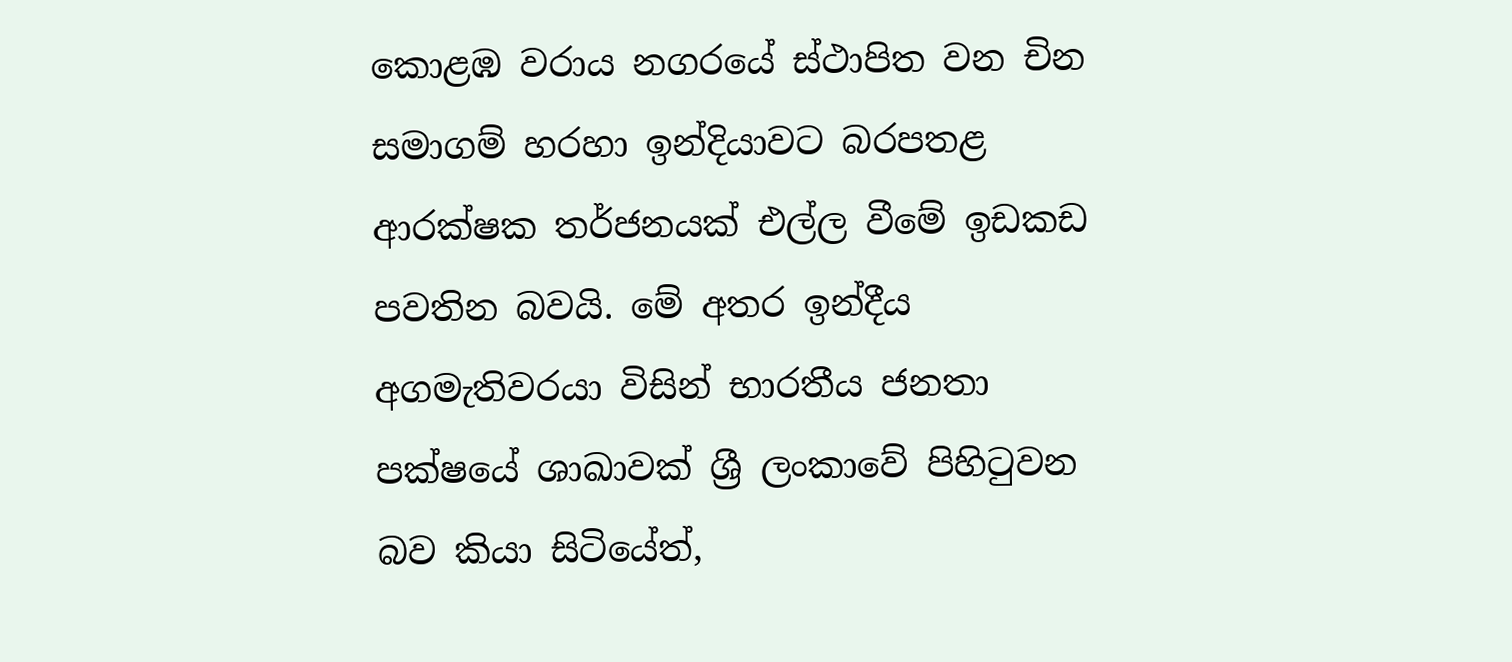කොළඹ වරාය නගරයේ ස්ථාපිත වන චින සමාගම් හරහා ඉන්දියාවට බරපතළ ආරක්ෂක තර්ජනයක් එල්ල වීමේ ඉඩකඩ පවතින බවයි. මේ අතර ඉන්දීය අගමැතිවරයා විසින් භාරතීය ජනතා පක්ෂයේ ශාඛාවක් ශ්‍රී ලංකාවේ පිහිටුවන බව කියා සිටියේත්,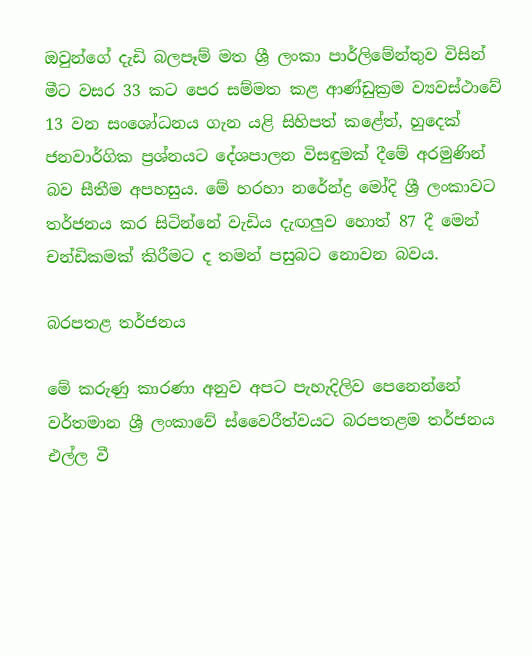ඔවුන්ගේ දැඩි බලපෑම් මත ශ්‍රී ලංකා පාර්ලිමේන්තුව විසින් මීට වසර 33 කට පෙර සම්මත කළ ආණ්ඩුක්‍රම ව්‍යවස්ථාවේ 13 වන සංශෝධනය ගැන යළි සිහිපත් කළේත්, හුදෙක් ජනවාර්ගික ප්‍රශ්නයට දේශපාලන විසඳුමක් දීමේ අරමුණින් බව සීතීම අපහසුය. මේ හරහා නරේන්ද්‍ර මෝදි ශ්‍රී ලංකාවට තර්ජනය කර සිටින්නේ වැඩිය දැඟලුව හොත් 87 දී මෙන් චන්ඩිකමක් කිරීමට ද තමන් පසුබට නොවන බවය.

බරපතළ තර්ජනය

මේ කරුණු කාරණා අනුව අපට පැහැදිලිව පෙනෙන්නේ වර්තමාන ශ්‍රී ලංකාවේ ස්වෛරීත්වයට බරපතළම තර්ජනය එල්ල වී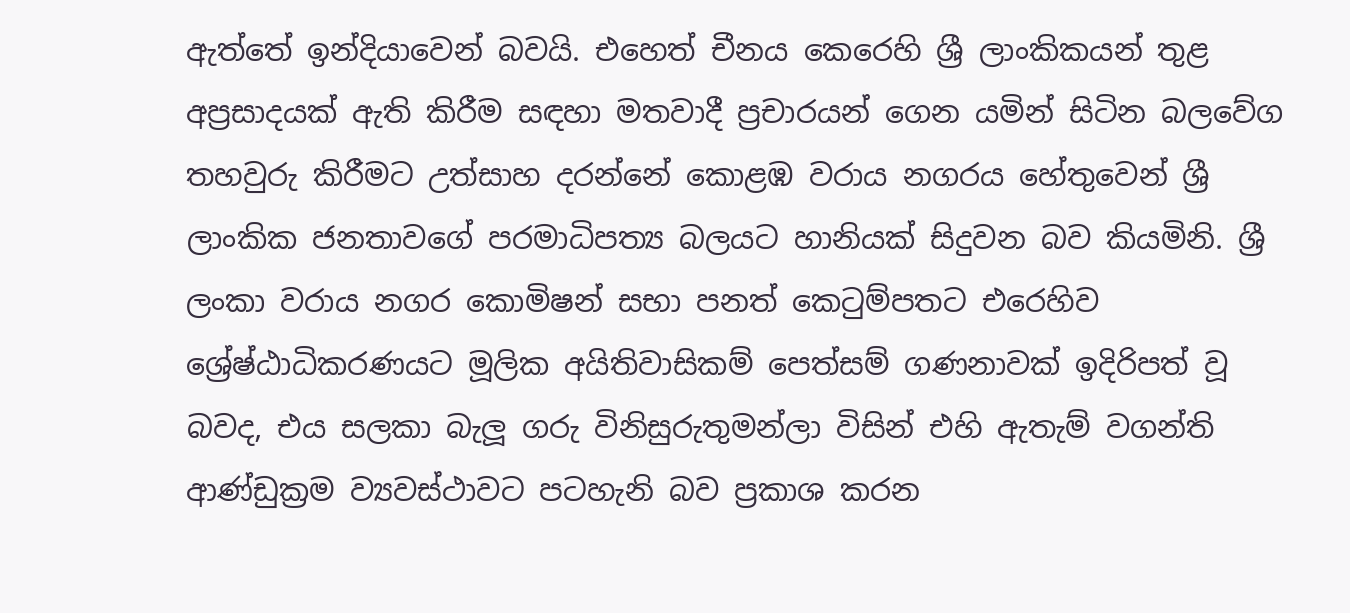ඇත්තේ ඉන්දියාවෙන් බවයි. එහෙත් චීනය කෙරෙහි ශ්‍රී ලාංකිකයන් තුළ අප්‍රසාදයක් ඇති කිරීම සඳහා මතවාදී ප්‍රචාරයන් ගෙන යමින් සිටින බලවේග තහවුරු කිරීමට උත්සාහ දරන්නේ කොළඹ වරාය නගරය හේතුවෙන් ශ්‍රී ලාංකික ජනතාවගේ පරමාධිපත්‍ය බලයට හානියක් සිදුවන බව කියමිනි. ශ්‍රී ලංකා වරාය නගර කොමිෂන් සභා පනත් කෙටුම්පතට එරෙහිව ශ්‍රේෂ්ඨාධිකරණයට මූලික අයිතිවාසිකම් පෙත්සම් ගණනාවක් ඉදිරිපත් වූ බවද, එය සලකා බැලූ ගරු විනිසුරුතුමන්ලා විසින් එහි ඇතැම් වගන්ති ආණ්ඩුක්‍රම ව්‍යවස්ථාවට පටහැනි බව ප්‍රකාශ කරන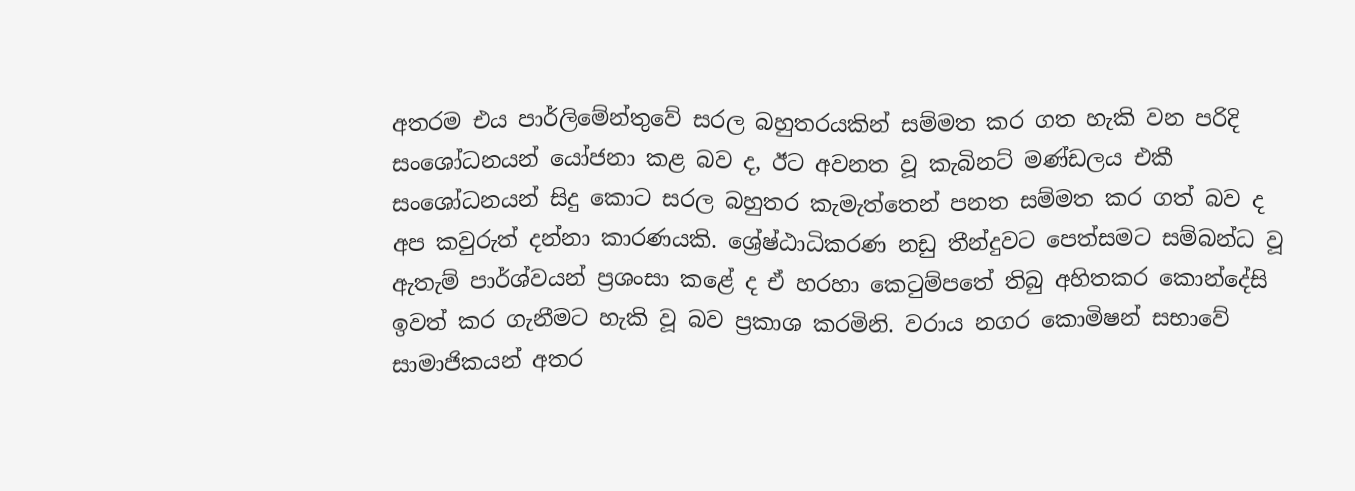අතරම එය පාර්ලිමේන්තුවේ සරල බහුතරයකින් සම්මත කර ගත හැකි වන පරිදි සංශෝධනයන් යෝජනා කළ බව ද, ඊට අවනත වූ කැබිනට් මණ්ඩලය එකී සංශෝධනයන් සිදු කොට සරල බහුතර කැමැත්තෙන් පනත සම්මත කර ගත් බව ද අප කවුරුත් දන්නා කාරණයකි. ශ්‍රේෂ්ඨාධිකරණ නඩු තීන්දුවට පෙත්සමට සම්බන්ධ වූ ඇතැම් පාර්ශ්වයන් ප්‍රශංසා කළේ ද ඒ හරහා කෙටුම්පතේ තිබු අහිතකර කොන්දේසි ඉවත් කර ගැනීමට හැකි වූ බව ප්‍රකාශ කරමිනි. වරාය නගර කොමිෂන් සභාවේ සාමාජිකයන් අතර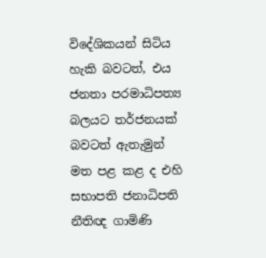විදේශිකයන් සිටිය හැකි බවටත්, එය ජනතා පරමාධිපත්‍ය බලයට තර්ජනයක් බවටත් ඇතැමුන් මත පළ කළ ද එහි සභාපති ජනාධිපති නීතිඥ ගාමිණි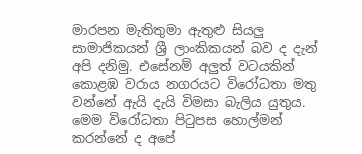මාරපන මැතිතුමා ඇතුළු සියලු සාමාජිකයන් ශ්‍රී ලාංකිකයන් බව ද දැන් අපි දනිමු. එසේනම් අලුත් වටයකින් කොළඹ වරාය නගරයට විරෝධතා මතු වන්නේ ඇයි දැයි විමසා බැලිය යුතුය. මෙම විරෝධතා පිටුපස හොල්මන් කරන්නේ ද අපේ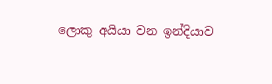ලොකු අයියා වන ඉන්දියාව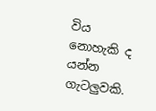විය නොහැකි ද යන්න ගැටලුවකි.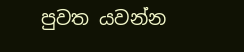පුවත යවන්න